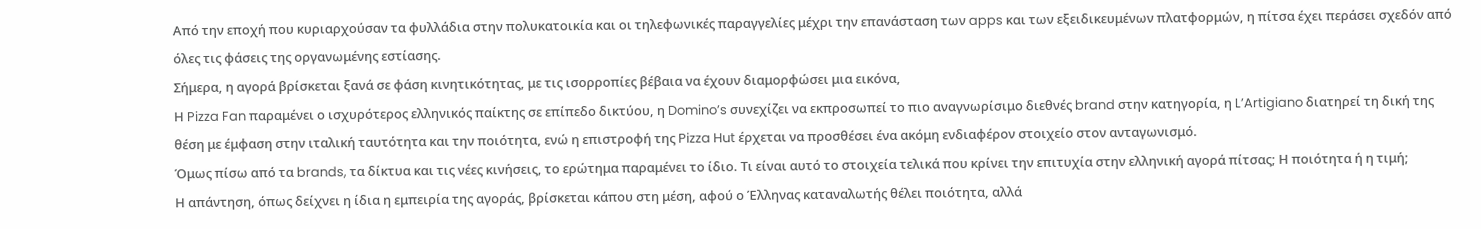Από την εποχή που κυριαρχούσαν τα φυλλάδια στην πολυκατοικία και οι τηλεφωνικές παραγγελίες μέχρι την επανάσταση των apps και των εξειδικευμένων πλατφορμών, η πίτσα έχει περάσει σχεδόν από όλες τις φάσεις της οργανωμένης εστίασης.
Σήμερα, η αγορά βρίσκεται ξανά σε φάση κινητικότητας, με τις ισορροπίες βέβαια να έχουν διαμορφώσει μια εικόνα,
Η Pizza Fan παραμένει ο ισχυρότερος ελληνικός παίκτης σε επίπεδο δικτύου, η Domino’s συνεχίζει να εκπροσωπεί το πιο αναγνωρίσιμο διεθνές brand στην κατηγορία, η L’Artigiano διατηρεί τη δική της θέση με έμφαση στην ιταλική ταυτότητα και την ποιότητα, ενώ η επιστροφή της Pizza Hut έρχεται να προσθέσει ένα ακόμη ενδιαφέρον στοιχείο στον ανταγωνισμό.
Όμως πίσω από τα brands, τα δίκτυα και τις νέες κινήσεις, το ερώτημα παραμένει το ίδιο. Τι είναι αυτό το στοιχεία τελικά που κρίνει την επιτυχία στην ελληνική αγορά πίτσας; Η ποιότητα ή η τιμή;
Η απάντηση, όπως δείχνει η ίδια η εμπειρία της αγοράς, βρίσκεται κάπου στη μέση, αφού ο Έλληνας καταναλωτής θέλει ποιότητα, αλλά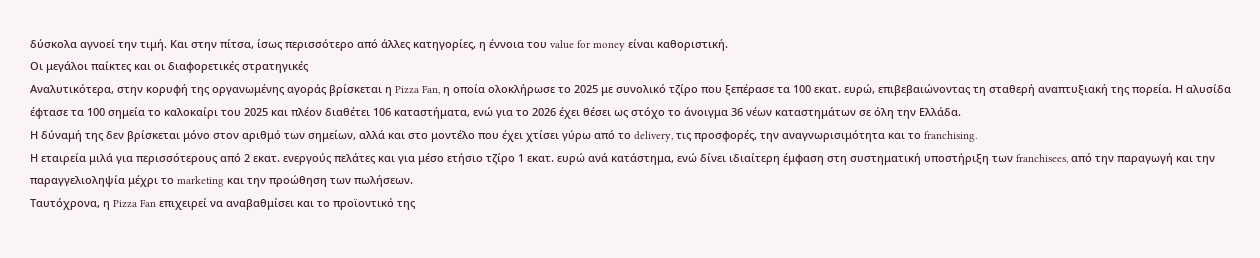δύσκολα αγνοεί την τιμή. Και στην πίτσα, ίσως περισσότερο από άλλες κατηγορίες, η έννοια του value for money είναι καθοριστική.
Οι μεγάλοι παίκτες και οι διαφορετικές στρατηγικές
Αναλυτικότερα, στην κορυφή της οργανωμένης αγοράς βρίσκεται η Pizza Fan, η οποία ολοκλήρωσε το 2025 με συνολικό τζίρο που ξεπέρασε τα 100 εκατ. ευρώ, επιβεβαιώνοντας τη σταθερή αναπτυξιακή της πορεία. Η αλυσίδα έφτασε τα 100 σημεία το καλοκαίρι του 2025 και πλέον διαθέτει 106 καταστήματα, ενώ για το 2026 έχει θέσει ως στόχο το άνοιγμα 36 νέων καταστημάτων σε όλη την Ελλάδα.
Η δύναμή της δεν βρίσκεται μόνο στον αριθμό των σημείων, αλλά και στο μοντέλο που έχει χτίσει γύρω από το delivery, τις προσφορές, την αναγνωρισιμότητα και το franchising.
Η εταιρεία μιλά για περισσότερους από 2 εκατ. ενεργούς πελάτες και για μέσο ετήσιο τζίρο 1 εκατ. ευρώ ανά κατάστημα, ενώ δίνει ιδιαίτερη έμφαση στη συστηματική υποστήριξη των franchisees, από την παραγωγή και την παραγγελιοληψία μέχρι το marketing και την προώθηση των πωλήσεων.
Ταυτόχρονα, η Pizza Fan επιχειρεί να αναβαθμίσει και το προϊοντικό της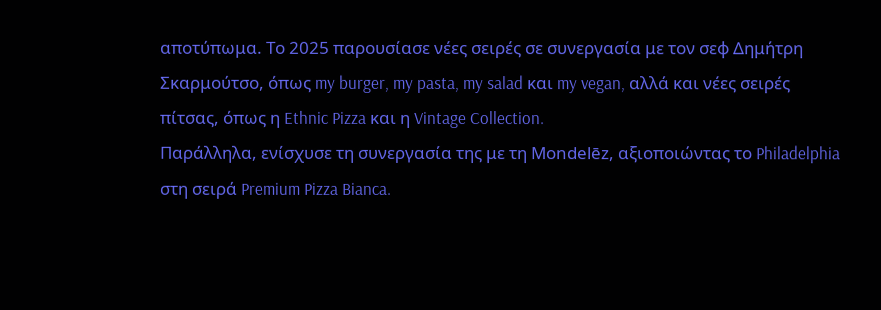αποτύπωμα. Το 2025 παρουσίασε νέες σειρές σε συνεργασία με τον σεφ Δημήτρη Σκαρμούτσο, όπως my burger, my pasta, my salad και my vegan, αλλά και νέες σειρές πίτσας, όπως η Ethnic Pizza και η Vintage Collection.
Παράλληλα, ενίσχυσε τη συνεργασία της με τη Mondelēz, αξιοποιώντας το Philadelphia στη σειρά Premium Pizza Bianca.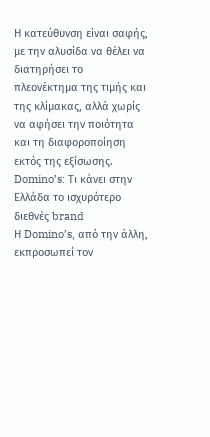Η κατεύθυνση είναι σαφής, με την αλυσίδα να θέλει να διατηρήσει το πλεονέκτημα της τιμής και της κλίμακας, αλλά χωρίς να αφήσει την ποιότητα και τη διαφοροποίηση εκτός της εξίσωσης.
Domino’s: Τι κάνει στην Ελλάδα τo ισχυρότερο διεθνές brand
Η Domino’s, από την άλλη, εκπροσωπεί τον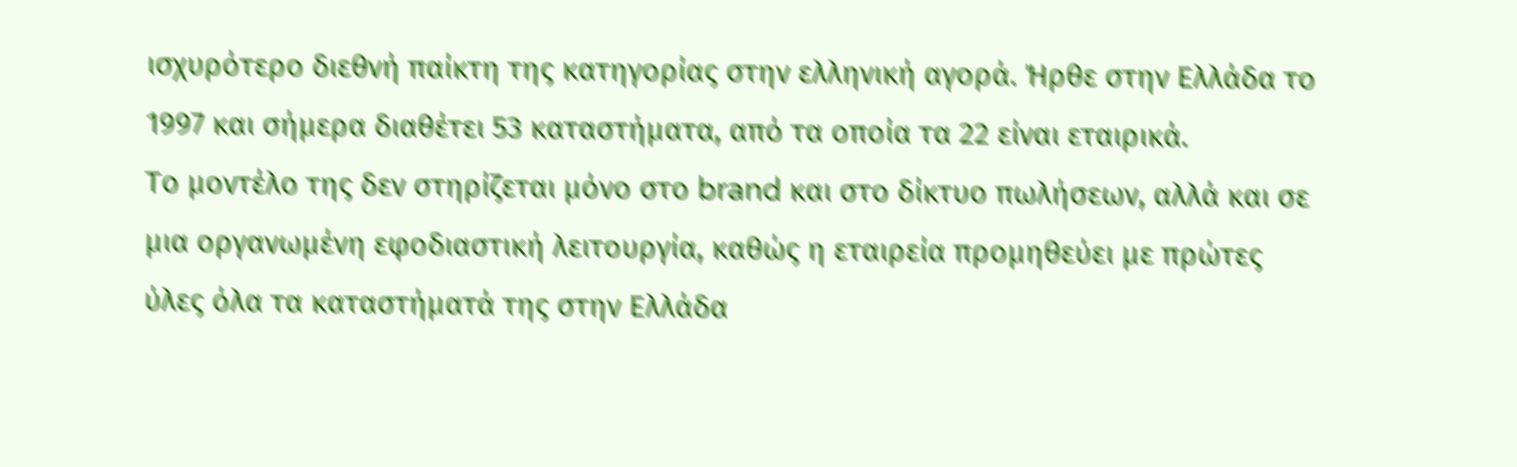ισχυρότερο διεθνή παίκτη της κατηγορίας στην ελληνική αγορά. Ήρθε στην Ελλάδα το 1997 και σήμερα διαθέτει 53 καταστήματα, από τα οποία τα 22 είναι εταιρικά.
Το μοντέλο της δεν στηρίζεται μόνο στο brand και στο δίκτυο πωλήσεων, αλλά και σε μια οργανωμένη εφοδιαστική λειτουργία, καθώς η εταιρεία προμηθεύει με πρώτες ύλες όλα τα καταστήματά της στην Ελλάδα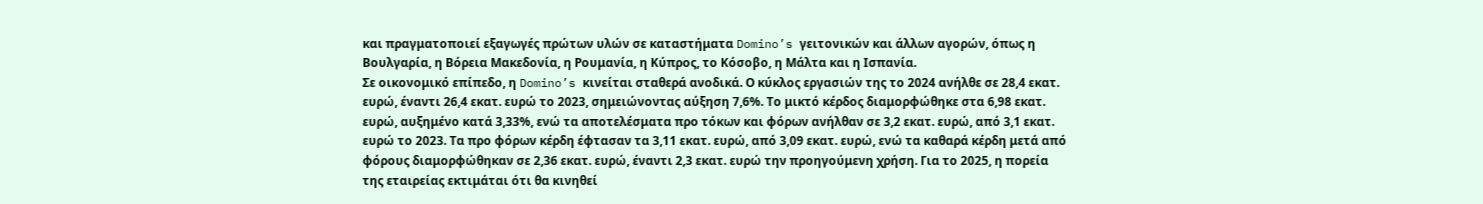και πραγματοποιεί εξαγωγές πρώτων υλών σε καταστήματα Domino’s γειτονικών και άλλων αγορών, όπως η Βουλγαρία, η Βόρεια Μακεδονία, η Ρουμανία, η Κύπρος, το Κόσοβο, η Μάλτα και η Ισπανία.
Σε οικονομικό επίπεδο, η Domino’s κινείται σταθερά ανοδικά. Ο κύκλος εργασιών της το 2024 ανήλθε σε 28,4 εκατ. ευρώ, έναντι 26,4 εκατ. ευρώ το 2023, σημειώνοντας αύξηση 7,6%. Το μικτό κέρδος διαμορφώθηκε στα 6,98 εκατ. ευρώ, αυξημένο κατά 3,33%, ενώ τα αποτελέσματα προ τόκων και φόρων ανήλθαν σε 3,2 εκατ. ευρώ, από 3,1 εκατ. ευρώ το 2023. Τα προ φόρων κέρδη έφτασαν τα 3,11 εκατ. ευρώ, από 3,09 εκατ. ευρώ, ενώ τα καθαρά κέρδη μετά από φόρους διαμορφώθηκαν σε 2,36 εκατ. ευρώ, έναντι 2,3 εκατ. ευρώ την προηγούμενη χρήση. Για το 2025, η πορεία της εταιρείας εκτιμάται ότι θα κινηθεί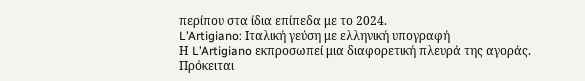περίπου στα ίδια επίπεδα με το 2024.
L’Artigiano: Ιταλική γεύση με ελληνική υπογραφή
Η L’Artigiano εκπροσωπεί μια διαφορετική πλευρά της αγοράς. Πρόκειται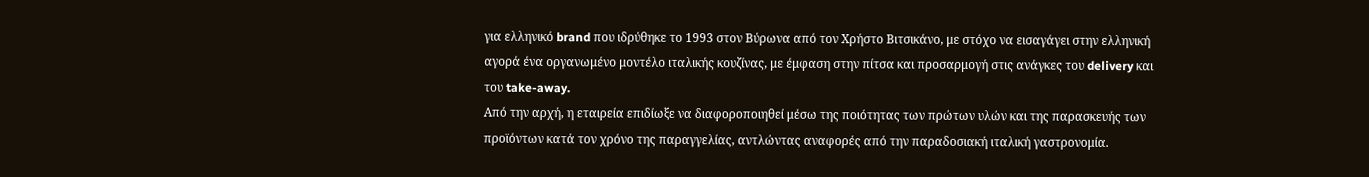για ελληνικό brand που ιδρύθηκε το 1993 στον Βύρωνα από τον Χρήστο Βιτσικάνο, με στόχο να εισαγάγει στην ελληνική αγορά ένα οργανωμένο μοντέλο ιταλικής κουζίνας, με έμφαση στην πίτσα και προσαρμογή στις ανάγκες του delivery και του take-away.
Από την αρχή, η εταιρεία επιδίωξε να διαφοροποιηθεί μέσω της ποιότητας των πρώτων υλών και της παρασκευής των προϊόντων κατά τον χρόνο της παραγγελίας, αντλώντας αναφορές από την παραδοσιακή ιταλική γαστρονομία.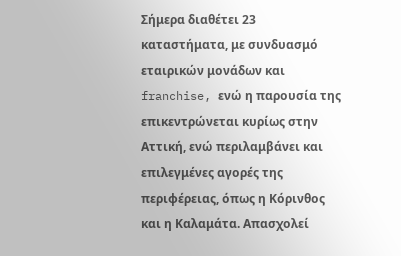Σήμερα διαθέτει 23 καταστήματα, με συνδυασμό εταιρικών μονάδων και franchise, ενώ η παρουσία της επικεντρώνεται κυρίως στην Αττική, ενώ περιλαμβάνει και επιλεγμένες αγορές της περιφέρειας, όπως η Κόρινθος και η Καλαμάτα. Απασχολεί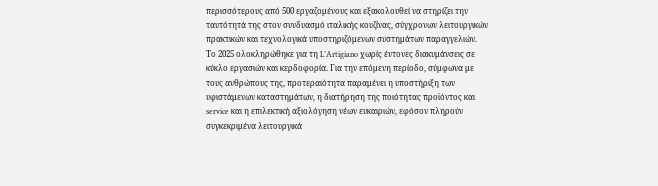περισσότερους από 500 εργαζομένους και εξακολουθεί να στηρίζει την ταυτότητά της στον συνδυασμό ιταλικής κουζίνας, σύγχρονων λειτουργικών πρακτικών και τεχνολογικά υποστηριζόμενων συστημάτων παραγγελιών.
Το 2025 ολοκληρώθηκε για τη L’Artigiano χωρίς έντονες διακυμάνσεις σε κύκλο εργασιών και κερδοφορία. Για την επόμενη περίοδο, σύμφωνα με τους ανθρώπους της, προτεραιότητα παραμένει η υποστήριξη των υφιστάμενων καταστημάτων, η διατήρηση της ποιότητας προϊόντος και service και η επιλεκτική αξιολόγηση νέων ευκαιριών, εφόσον πληρούν συγκεκριμένα λειτουργικά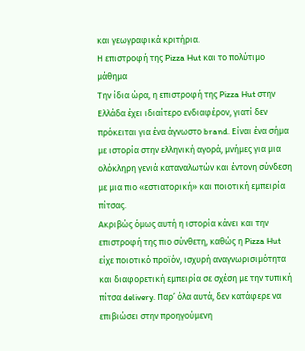και γεωγραφικά κριτήρια.
Η επιστροφή της Pizza Hut και το πολύτιμο μάθημα
Την ίδια ώρα, η επιστροφή της Pizza Hut στην Ελλάδα έχει ιδιαίτερο ενδιαφέρον, γιατί δεν πρόκειται για ένα άγνωστο brand. Είναι ένα σήμα με ιστορία στην ελληνική αγορά, μνήμες για μια ολόκληρη γενιά καταναλωτών και έντονη σύνδεση με μια πιο «εστιατορική» και ποιοτική εμπειρία πίτσας.
Ακριβώς όμως αυτή η ιστορία κάνει και την επιστροφή της πιο σύνθετη, καθώς η Pizza Hut είχε ποιοτικό προϊόν, ισχυρή αναγνωρισιμότητα και διαφορετική εμπειρία σε σχέση με την τυπική πίτσα delivery. Παρ’ όλα αυτά, δεν κατάφερε να επιβιώσει στην προηγούμενη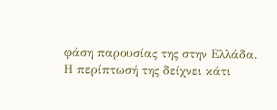φάση παρουσίας της στην Ελλάδα.
Η περίπτωσή της δείχνει κάτι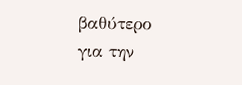βαθύτερο για την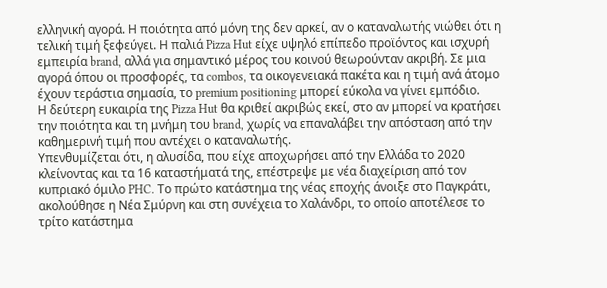ελληνική αγορά. Η ποιότητα από μόνη της δεν αρκεί, αν ο καταναλωτής νιώθει ότι η τελική τιμή ξεφεύγει. Η παλιά Pizza Hut είχε υψηλό επίπεδο προϊόντος και ισχυρή εμπειρία brand, αλλά για σημαντικό μέρος του κοινού θεωρούνταν ακριβή. Σε μια αγορά όπου οι προσφορές, τα combos, τα οικογενειακά πακέτα και η τιμή ανά άτομο έχουν τεράστια σημασία, το premium positioning μπορεί εύκολα να γίνει εμπόδιο.
Η δεύτερη ευκαιρία της Pizza Hut θα κριθεί ακριβώς εκεί, στο αν μπορεί να κρατήσει την ποιότητα και τη μνήμη του brand, χωρίς να επαναλάβει την απόσταση από την καθημερινή τιμή που αντέχει ο καταναλωτής.
Υπενθυμίζεται ότι, η αλυσίδα, που είχε αποχωρήσει από την Ελλάδα το 2020 κλείνοντας και τα 16 καταστήματά της, επέστρεψε με νέα διαχείριση από τον κυπριακό όμιλο PHC. Το πρώτο κατάστημα της νέας εποχής άνοιξε στο Παγκράτι, ακολούθησε η Νέα Σμύρνη και στη συνέχεια το Χαλάνδρι, το οποίο αποτέλεσε το τρίτο κατάστημα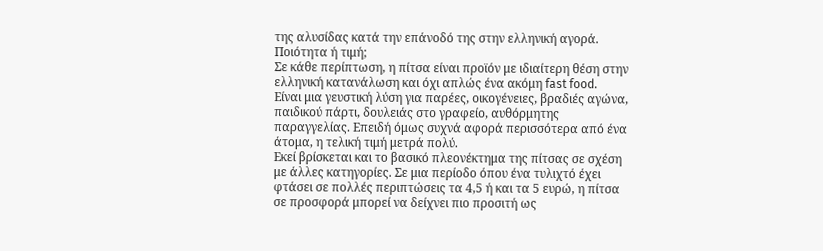της αλυσίδας κατά την επάνοδό της στην ελληνική αγορά.
Ποιότητα ή τιμή;
Σε κάθε περίπτωση, η πίτσα είναι προϊόν με ιδιαίτερη θέση στην ελληνική κατανάλωση και όχι απλώς ένα ακόμη fast food.
Είναι μια γευστική λύση για παρέες, οικογένειες, βραδιές αγώνα, παιδικού πάρτι, δουλειάς στο γραφείο, αυθόρμητης παραγγελίας. Επειδή όμως συχνά αφορά περισσότερα από ένα άτομα, η τελική τιμή μετρά πολύ.
Εκεί βρίσκεται και το βασικό πλεονέκτημα της πίτσας σε σχέση με άλλες κατηγορίες. Σε μια περίοδο όπου ένα τυλιχτό έχει φτάσει σε πολλές περιπτώσεις τα 4,5 ή και τα 5 ευρώ, η πίτσα σε προσφορά μπορεί να δείχνει πιο προσιτή ως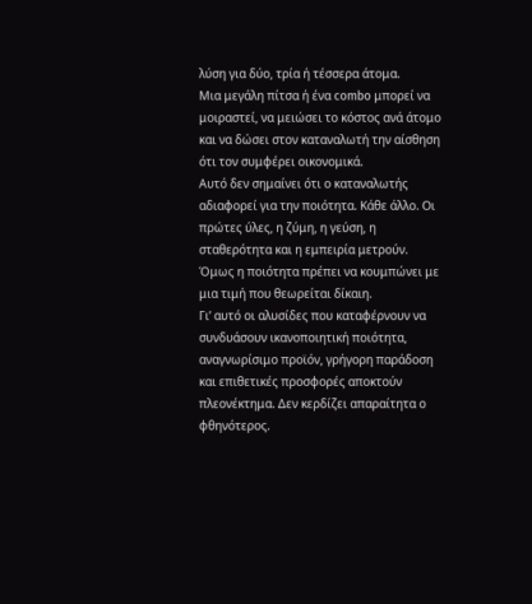λύση για δύο, τρία ή τέσσερα άτομα.
Μια μεγάλη πίτσα ή ένα combo μπορεί να μοιραστεί, να μειώσει το κόστος ανά άτομο και να δώσει στον καταναλωτή την αίσθηση ότι τον συμφέρει οικονομικά.
Αυτό δεν σημαίνει ότι ο καταναλωτής αδιαφορεί για την ποιότητα. Κάθε άλλο. Οι πρώτες ύλες, η ζύμη, η γεύση, η σταθερότητα και η εμπειρία μετρούν. Όμως η ποιότητα πρέπει να κουμπώνει με μια τιμή που θεωρείται δίκαιη.
Γι’ αυτό οι αλυσίδες που καταφέρνουν να συνδυάσουν ικανοποιητική ποιότητα, αναγνωρίσιμο προϊόν, γρήγορη παράδοση και επιθετικές προσφορές αποκτούν πλεονέκτημα. Δεν κερδίζει απαραίτητα ο φθηνότερος.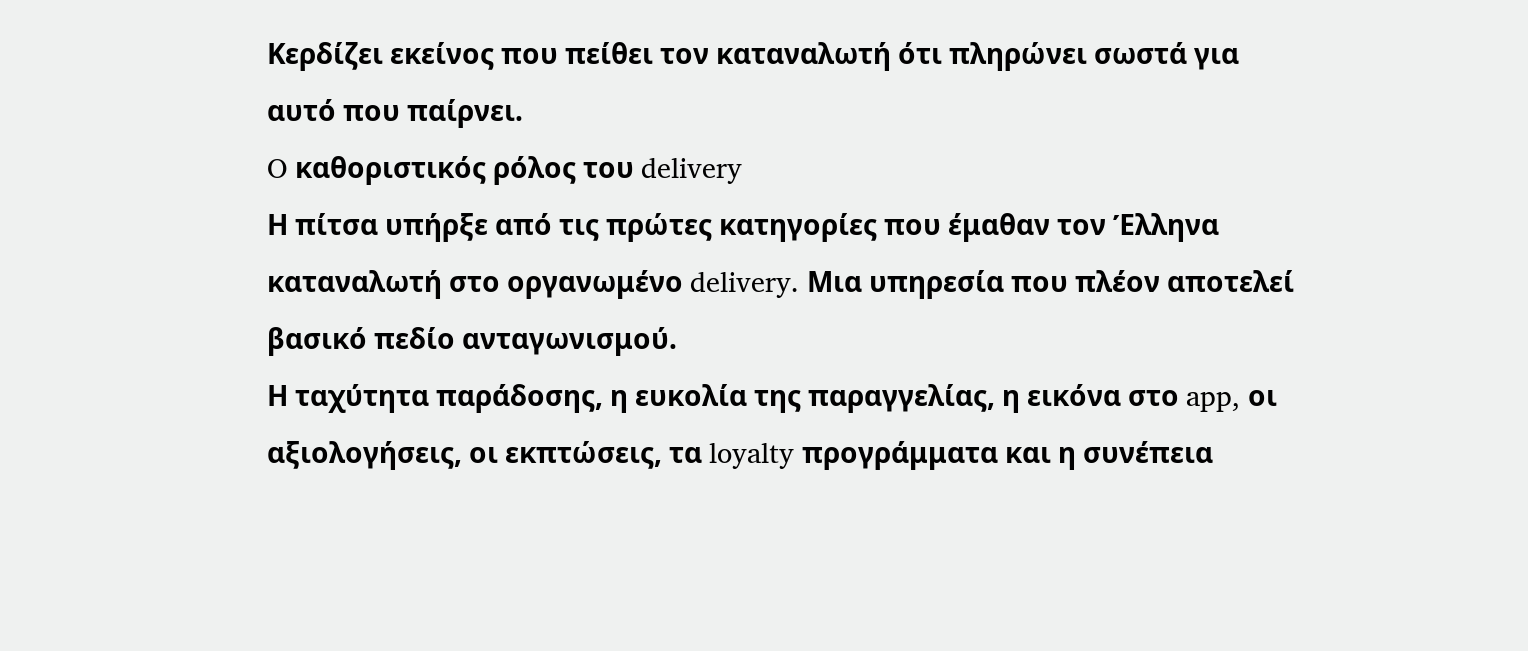Κερδίζει εκείνος που πείθει τον καταναλωτή ότι πληρώνει σωστά για αυτό που παίρνει.
O καθοριστικός ρόλος του delivery
Η πίτσα υπήρξε από τις πρώτες κατηγορίες που έμαθαν τον Έλληνα καταναλωτή στο οργανωμένο delivery. Μια υπηρεσία που πλέον αποτελεί βασικό πεδίο ανταγωνισμού.
Η ταχύτητα παράδοσης, η ευκολία της παραγγελίας, η εικόνα στο app, οι αξιολογήσεις, οι εκπτώσεις, τα loyalty προγράμματα και η συνέπεια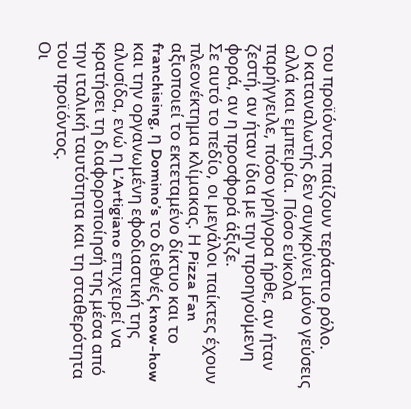του προϊόντος παίζουν τεράστιο ρόλο.
Ο καταναλωτής δεν συγκρίνει μόνο γεύσεις αλλά και εμπειρία. Πόσο εύκολα παρήγγειλε, πόσο γρήγορα ήρθε, αν ήταν ζεστή, αν ήταν ίδια με την προηγούμενη φορά, αν η προσφορά άξιζε.
Σε αυτό το πεδίο, οι μεγάλοι παίκτες έχουν πλεονέκτημα κλίμακας. Η Pizza Fan αξιοποιεί το εκτεταμένο δίκτυο και το franchising, η Domino’s το διεθνές know-how και την οργανωμένη εφοδιαστική της αλυσίδα, ενώ η L’Artigiano επιχειρεί να κρατήσει τη διαφοροποίησή της μέσα από την ιταλική ταυτότητα και τη σταθερότητα του προϊόντος.
Οι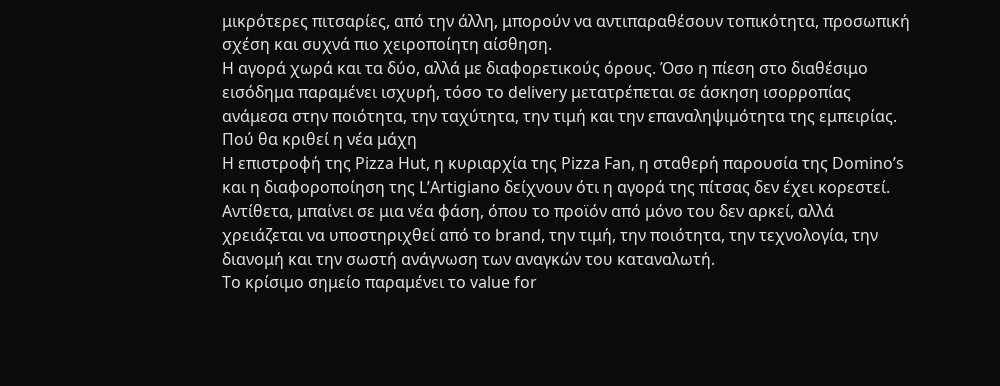μικρότερες πιτσαρίες, από την άλλη, μπορούν να αντιπαραθέσουν τοπικότητα, προσωπική σχέση και συχνά πιο χειροποίητη αίσθηση.
Η αγορά χωρά και τα δύο, αλλά με διαφορετικούς όρους. Όσο η πίεση στο διαθέσιμο εισόδημα παραμένει ισχυρή, τόσο το delivery μετατρέπεται σε άσκηση ισορροπίας ανάμεσα στην ποιότητα, την ταχύτητα, την τιμή και την επαναληψιμότητα της εμπειρίας.
Πού θα κριθεί η νέα μάχη
Η επιστροφή της Pizza Hut, η κυριαρχία της Pizza Fan, η σταθερή παρουσία της Domino’s και η διαφοροποίηση της L’Artigiano δείχνουν ότι η αγορά της πίτσας δεν έχει κορεστεί.
Αντίθετα, μπαίνει σε μια νέα φάση, όπου το προϊόν από μόνο του δεν αρκεί, αλλά χρειάζεται να υποστηριχθεί από το brand, την τιμή, την ποιότητα, την τεχνολογία, την διανομή και την σωστή ανάγνωση των αναγκών του καταναλωτή.
Το κρίσιμο σημείο παραμένει το value for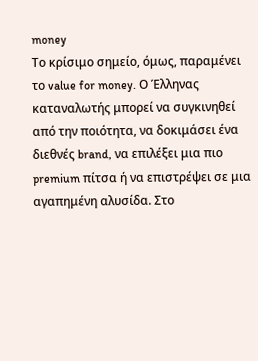money
Το κρίσιμο σημείο, όμως, παραμένει το value for money. Ο Έλληνας καταναλωτής μπορεί να συγκινηθεί από την ποιότητα, να δοκιμάσει ένα διεθνές brand, να επιλέξει μια πιο premium πίτσα ή να επιστρέψει σε μια αγαπημένη αλυσίδα. Στο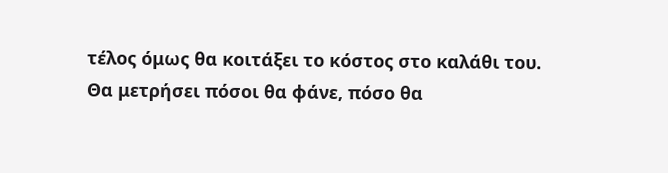τέλος όμως θα κοιτάξει το κόστος στο καλάθι του.
Θα μετρήσει πόσοι θα φάνε, πόσο θα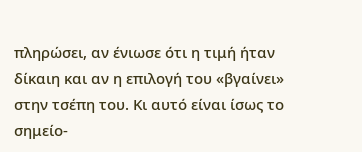πληρώσει, αν ένιωσε ότι η τιμή ήταν δίκαιη και αν η επιλογή του «βγαίνει» στην τσέπη του. Κι αυτό είναι ίσως το σημείο-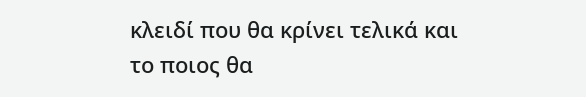κλειδί που θα κρίνει τελικά και το ποιος θα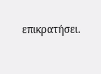επικρατήσει.